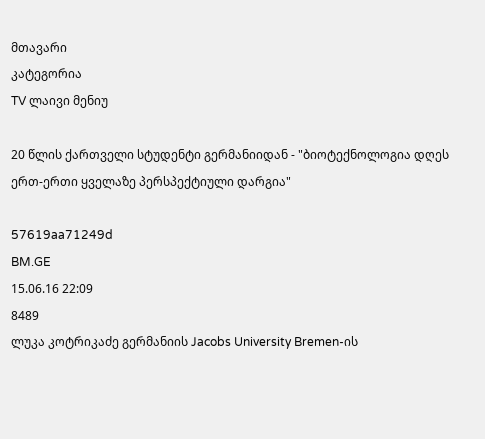მთავარი
კატეგორია
TV ლაივი მენიუ

20 წლის ქართველი სტუდენტი გერმანიიდან - "ბიოტექნოლოგია დღეს ერთ-ერთი ყველაზე პერსპექტიული დარგია"

57619aa71249d
BM.GE
15.06.16 22:09
8489
ლუკა კოტრიკაძე გერმანიის Jacobs University Bremen-ის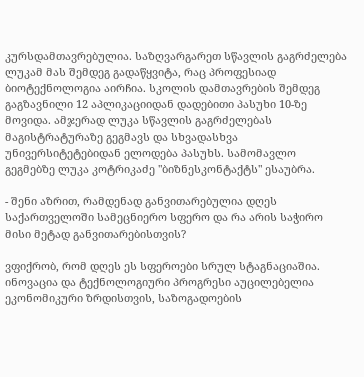კურსდამთავრებულია. საზღვარგარეთ სწავლის გაგრძელება ლუკამ მას შემდეგ გადაწყვიტა, რაც პროფესიად ბიოტექნოლოგია აირჩია. სკოლის დამთავრების შემდეგ გაგზავნილი 12 აპლიკაციიდან დადებითი პასუხი 10-ზე მოვიდა. ამჯერად ლუკა სწავლის გაგრძელებას მაგისტრატურაზე გეგმავს და სხვადასხვა უნივერსიტეტებიდან ელოდება პასუხს. სამომავლო გეგმებზე ლუკა კოტრიკაძე "ბიზნესკონტაქტს" ესაუბრა.

- შენი აზრით, რამდენად განვითარებულია დღეს საქართველოში სამეცნიერო სფერო და რა არის საჭირო მისი მეტად განვითარებისთვის?

ვფიქრობ, რომ დღეს ეს სფეროები სრულ სტაგნაციაშია. ინოვაცია და ტექნოლოგიური პროგრესი აუცილებელია ეკონომიკური ზრდისთვის, საზოგადოების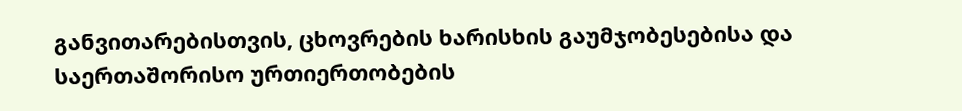განვითარებისთვის, ცხოვრების ხარისხის გაუმჯობესებისა და საერთაშორისო ურთიერთობების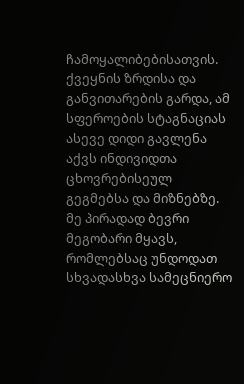ჩამოყალიბებისათვის. ქვეყნის ზრდისა და განვითარების გარდა, ამ სფეროების სტაგნაციას ასევე დიდი გავლენა აქვს ინდივიდთა ცხოვრებისეულ გეგმებსა და მიზნებზე. მე პირადად ბევრი მეგობარი მყავს, რომლებსაც უნდოდათ სხვადასხვა სამეცნიერო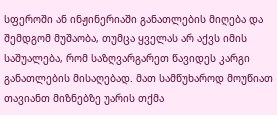სფეროში ან ინჟინერიაში განათლების მიღება და შემდგომ მუშაობა, თუმცა ყველას არ აქვს იმის საშუალება, რომ საზღვარგარეთ წავიდეს კარგი განათლების მისაღებად. მათ სამწუხაროდ მოუწიათ თავიანთ მიზნებზე უარის თქმა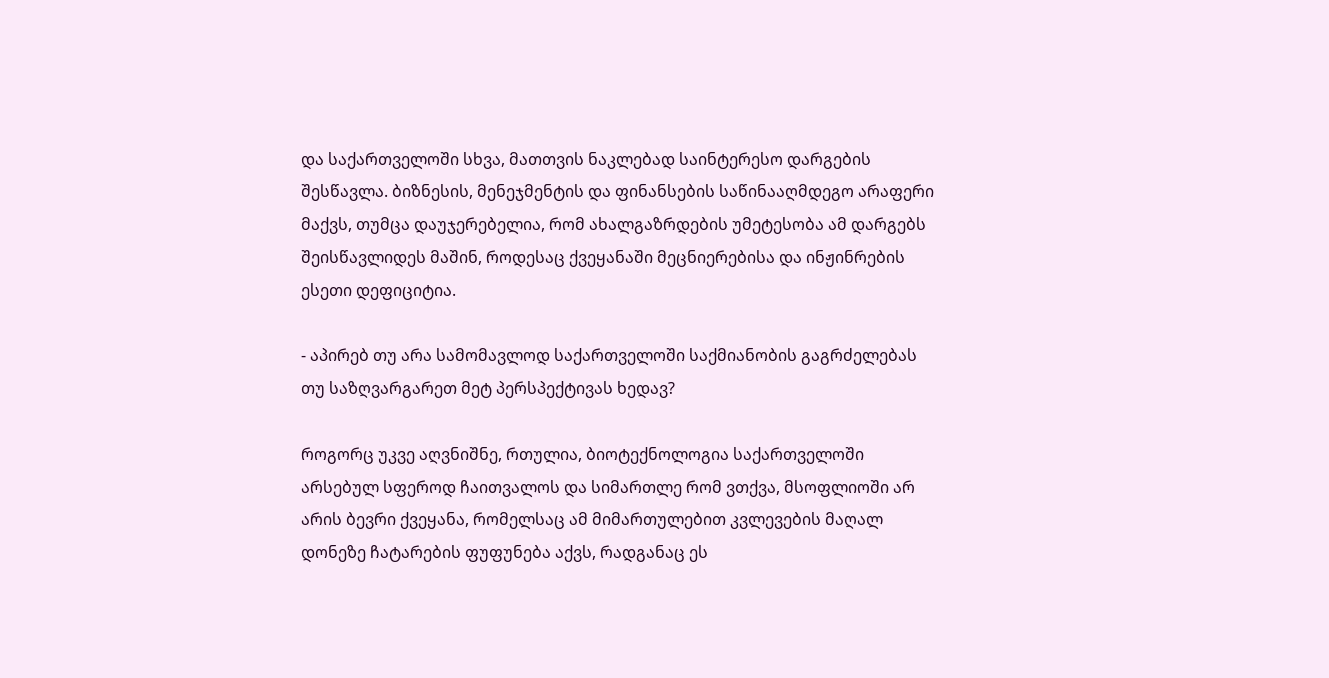და საქართველოში სხვა, მათთვის ნაკლებად საინტერესო დარგების შესწავლა. ბიზნესის, მენეჯმენტის და ფინანსების საწინააღმდეგო არაფერი მაქვს, თუმცა დაუჯერებელია, რომ ახალგაზრდების უმეტესობა ამ დარგებს შეისწავლიდეს მაშინ, როდესაც ქვეყანაში მეცნიერებისა და ინჟინრების ესეთი დეფიციტია.

- აპირებ თუ არა სამომავლოდ საქართველოში საქმიანობის გაგრძელებას თუ საზღვარგარეთ მეტ პერსპექტივას ხედავ?

როგორც უკვე აღვნიშნე, რთულია, ბიოტექნოლოგია საქართველოში არსებულ სფეროდ ჩაითვალოს და სიმართლე რომ ვთქვა, მსოფლიოში არ არის ბევრი ქვეყანა, რომელსაც ამ მიმართულებით კვლევების მაღალ დონეზე ჩატარების ფუფუნება აქვს, რადგანაც ეს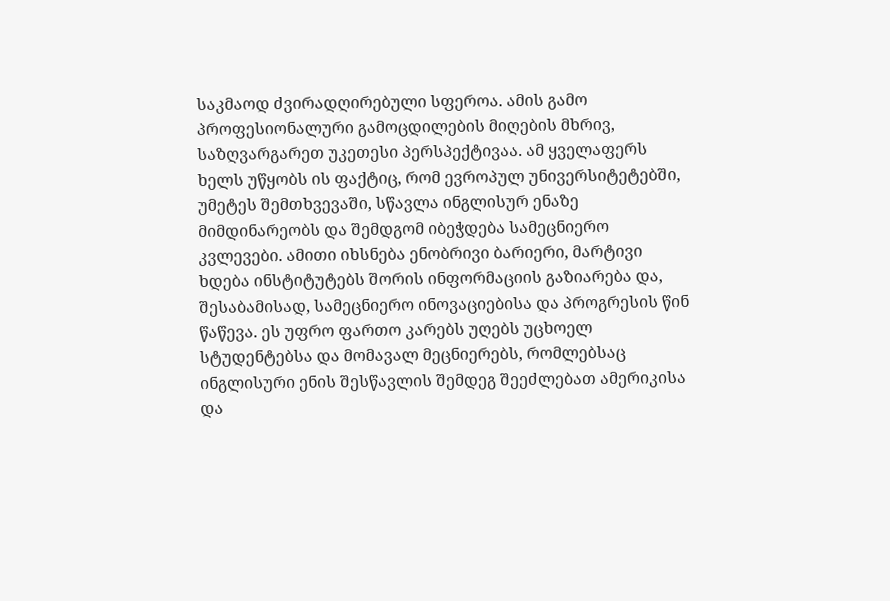საკმაოდ ძვირადღირებული სფეროა. ამის გამო პროფესიონალური გამოცდილების მიღების მხრივ, საზღვარგარეთ უკეთესი პერსპექტივაა. ამ ყველაფერს ხელს უწყობს ის ფაქტიც, რომ ევროპულ უნივერსიტეტებში, უმეტეს შემთხვევაში, სწავლა ინგლისურ ენაზე მიმდინარეობს და შემდგომ იბეჭდება სამეცნიერო კვლევები. ამითი იხსნება ენობრივი ბარიერი, მარტივი ხდება ინსტიტუტებს შორის ინფორმაციის გაზიარება და, შესაბამისად, სამეცნიერო ინოვაციებისა და პროგრესის წინ წაწევა. ეს უფრო ფართო კარებს უღებს უცხოელ სტუდენტებსა და მომავალ მეცნიერებს, რომლებსაც ინგლისური ენის შესწავლის შემდეგ შეეძლებათ ამერიკისა და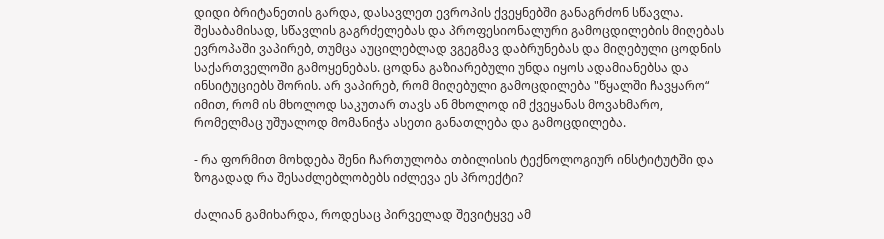დიდი ბრიტანეთის გარდა, დასავლეთ ევროპის ქვეყნებში განაგრძონ სწავლა. შესაბამისად, სწავლის გაგრძელებას და პროფესიონალური გამოცდილების მიღებას ევროპაში ვაპირებ, თუმცა აუცილებლად ვგეგმავ დაბრუნებას და მიღებული ცოდნის საქართველოში გამოყენებას. ცოდნა გაზიარებული უნდა იყოს ადამიანებსა და ინსიტუციებს შორის. არ ვაპირებ, რომ მიღებული გამოცდილება "წყალში ჩავყარო“ იმით, რომ ის მხოლოდ საკუთარ თავს ან მხოლოდ იმ ქვეყანას მოვახმარო, რომელმაც უშუალოდ მომანიჭა ასეთი განათლება და გამოცდილება.

- რა ფორმით მოხდება შენი ჩართულობა თბილისის ტექნოლოგიურ ინსტიტუტში და ზოგადად რა შესაძლებლობებს იძლევა ეს პროექტი?

ძალიან გამიხარდა, როდესაც პირველად შევიტყვე ამ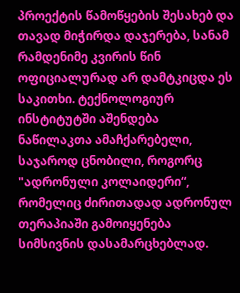პროექტის წამოწყების შესახებ და თავად მიჭირდა დაჯერება, სანამ რამდენიმე კვირის წინ ოფიციალურად არ დამტკიცდა ეს საკითხი. ტექნოლოგიურ ინსტიტუტში აშენდება ნაწილაკთა ამაჩქარებელი, საჯაროდ ცნობილი, როგორც "ადრონული კოლაიდერი“, რომელიც ძირითადად ადრონულ თერაპიაში გამოიყენება სიმსივნის დასამარცხებლად.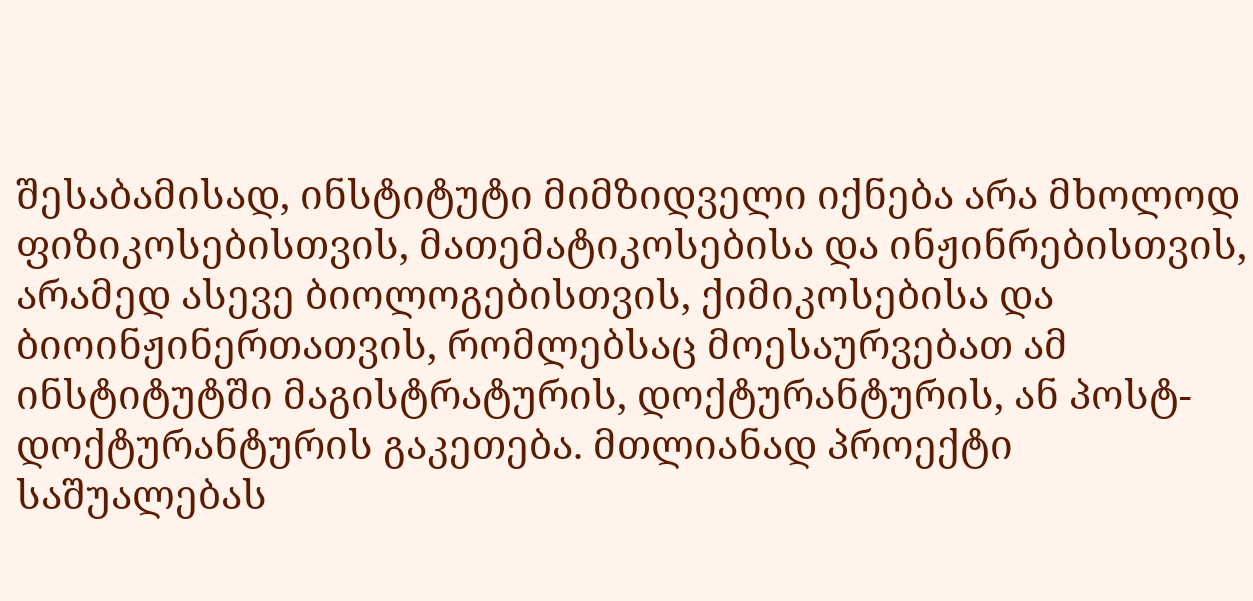შესაბამისად, ინსტიტუტი მიმზიდველი იქნება არა მხოლოდ ფიზიკოსებისთვის, მათემატიკოსებისა და ინჟინრებისთვის, არამედ ასევე ბიოლოგებისთვის, ქიმიკოსებისა და ბიოინჟინერთათვის, რომლებსაც მოესაურვებათ ამ ინსტიტუტში მაგისტრატურის, დოქტურანტურის, ან პოსტ-დოქტურანტურის გაკეთება. მთლიანად პროექტი საშუალებას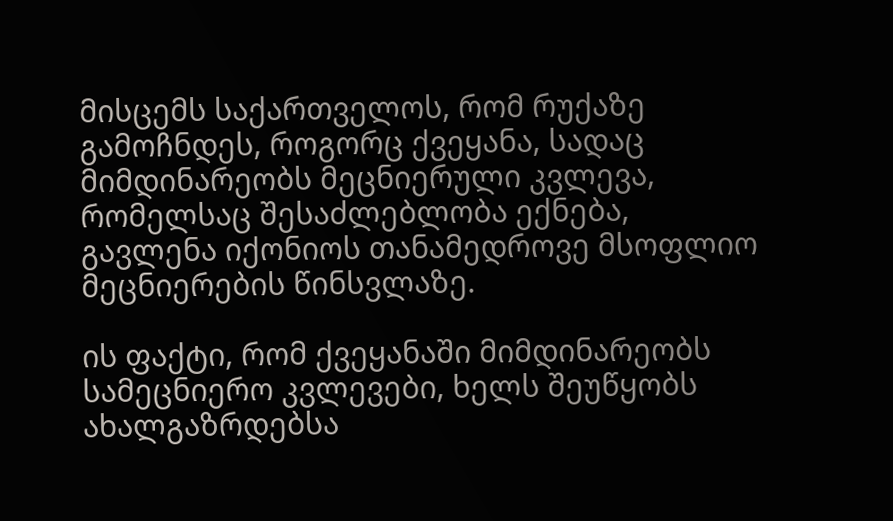მისცემს საქართველოს, რომ რუქაზე გამოჩნდეს, როგორც ქვეყანა, სადაც მიმდინარეობს მეცნიერული კვლევა, რომელსაც შესაძლებლობა ექნება, გავლენა იქონიოს თანამედროვე მსოფლიო მეცნიერების წინსვლაზე.

ის ფაქტი, რომ ქვეყანაში მიმდინარეობს სამეცნიერო კვლევები, ხელს შეუწყობს ახალგაზრდებსა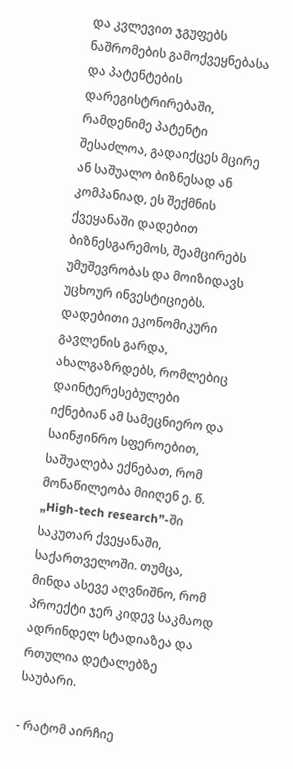და კვლევით ჯგუფებს ნაშრომების გამოქვეყნებასა და პატენტების დარეგისტრირებაში, რამდენიმე პატენტი შესაძლოა, გადაიქცეს მცირე ან საშუალო ბიზნესად ან კომპანიად, ეს შექმნის ქვეყანაში დადებით ბიზნესგარემოს, შეამცირებს უმუშევრობას და მოიზიდავს უცხოურ ინვესტიციებს. დადებითი ეკონომიკური გავლენის გარდა, ახალგაზრდებს, რომლებიც დაინტერესებულები იქნებიან ამ სამეცნიერო და საინჟინრო სფეროებით, საშუალება ექნებათ, რომ მონაწილეობა მიიღენ ე. წ. „High-tech research”-ში საკუთარ ქვეყანაში, საქართველოში. თუმცა, მინდა ასევე აღვნიშნო, რომ პროექტი ჯერ კიდევ საკმაოდ ადრინდელ სტადიაზეა და რთულია დეტალებზე საუბარი.

- რატომ აირჩიე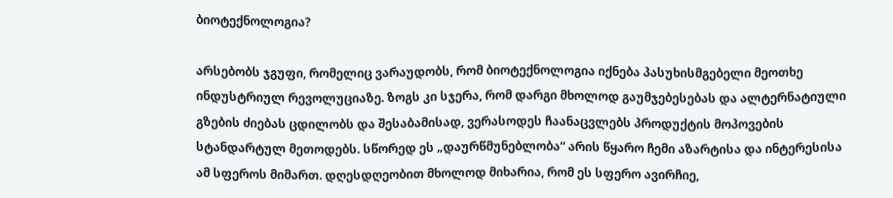ბიოტექნოლოგია?

არსებობს ჯგუფი, რომელიც ვარაუდობს, რომ ბიოტექნოლოგია იქნება პასუხისმგებელი მეოთხე ინდუსტრიულ რევოლუციაზე. ზოგს კი სჯერა, რომ დარგი მხოლოდ გაუმჯებესებას და ალტერნატიული გზების ძიებას ცდილობს და შესაბამისად, ვერასოდეს ჩაანაცვლებს პროდუქტის მოპოვების სტანდარტულ მეთოდებს. სწორედ ეს „დაურწმუნებლობა“ არის წყარო ჩემი აზარტისა და ინტერესისა ამ სფეროს მიმართ. დღესდღეობით მხოლოდ მიხარია, რომ ეს სფერო ავირჩიე,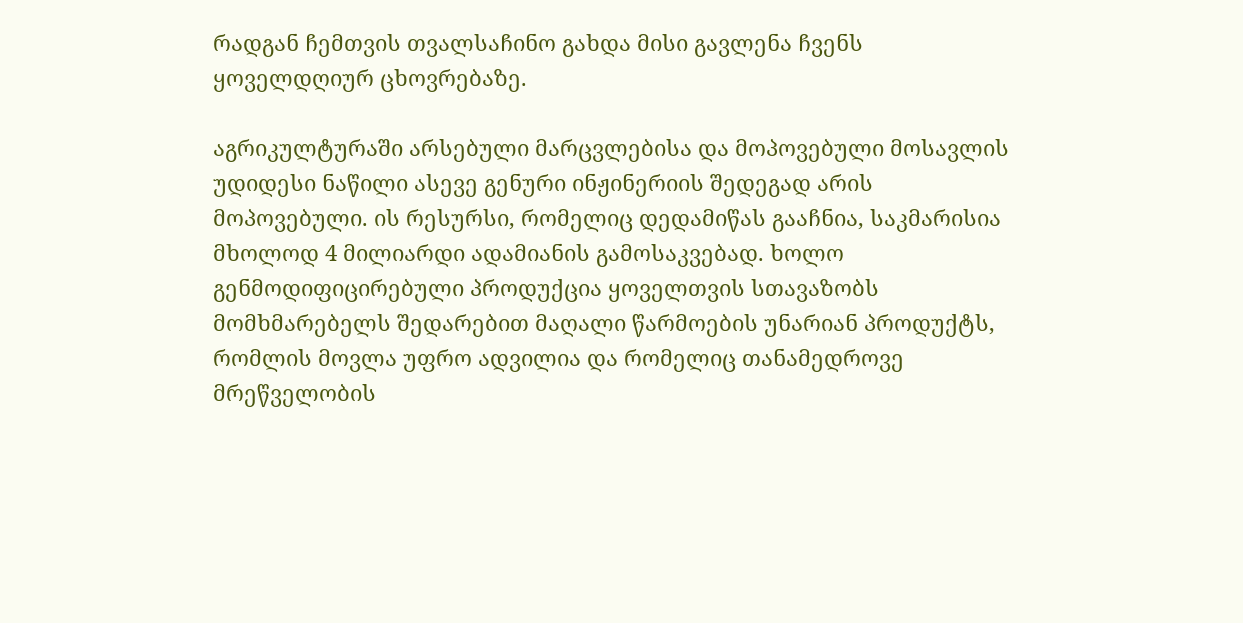რადგან ჩემთვის თვალსაჩინო გახდა მისი გავლენა ჩვენს ყოველდღიურ ცხოვრებაზე.

აგრიკულტურაში არსებული მარცვლებისა და მოპოვებული მოსავლის უდიდესი ნაწილი ასევე გენური ინჟინერიის შედეგად არის მოპოვებული. ის რესურსი, რომელიც დედამიწას გააჩნია, საკმარისია მხოლოდ 4 მილიარდი ადამიანის გამოსაკვებად. ხოლო გენმოდიფიცირებული პროდუქცია ყოველთვის სთავაზობს მომხმარებელს შედარებით მაღალი წარმოების უნარიან პროდუქტს, რომლის მოვლა უფრო ადვილია და რომელიც თანამედროვე მრეწველობის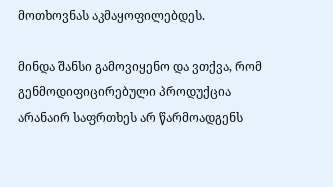მოთხოვნას აკმაყოფილებდეს.

მინდა შანსი გამოვიყენო და ვთქვა, რომ გენმოდიფიცირებული პროდუქცია არანაირ საფრთხეს არ წარმოადგენს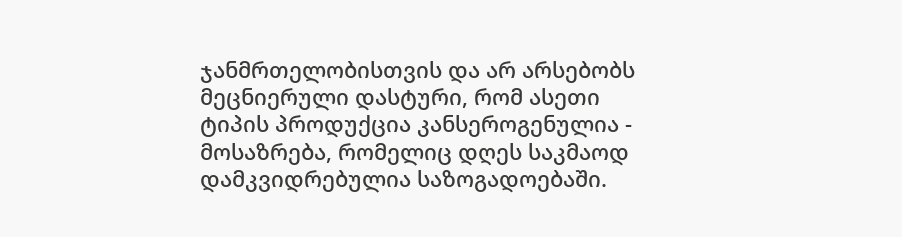ჯანმრთელობისთვის და არ არსებობს მეცნიერული დასტური, რომ ასეთი ტიპის პროდუქცია კანსეროგენულია - მოსაზრება, რომელიც დღეს საკმაოდ დამკვიდრებულია საზოგადოებაში.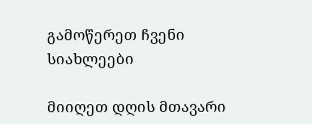გამოწერეთ ჩვენი სიახლეები

მიიღეთ დღის მთავარი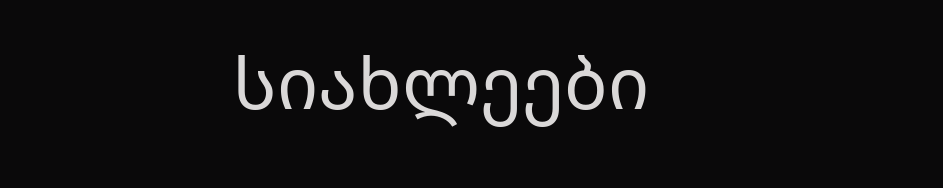სიახლეები